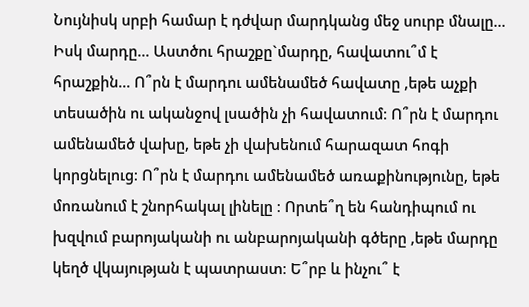Նույնիսկ սրբի համար է դժվար մարդկանց մեջ սուրբ մնալը... Իսկ մարդը... Աստծու հրաշքը`մարդը, հավատու՞մ է հրաշքին... Ո՞րն է մարդու ամենամեծ հավատը ,եթե աչքի տեսածին ու ականջով լսածին չի հավատում։ Ո՞րն է մարդու ամենամեծ վախը, եթե չի վախենում հարազատ հոգի կորցնելուց։ Ո՞րն է մարդու ամենամեծ առաքինությունը, եթե մոռանում է շնորհակալ լինելը ։ Որտե՞ղ են հանդիպում ու խզվում բարոյականի ու անբարոյականի գծերը ,եթե մարդը կեղծ վկայության է պատրաստ։ Ե՞րբ և ինչու՞ է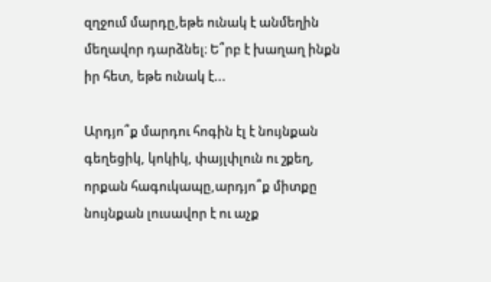զղջում մարդը,եթե ունակ է անմեղին մեղավոր դարձնել։ Ե՞րբ է խաղաղ ինքն իր հետ, եթե ունակ է...

Արդյո՞ք մարդու հոգին էլ է նույնքան գեղեցիկ, կոկիկ, փայլփլուն ու շքեղ, որքան հագուկապը,արդյո՞ք միտքը նույնքան լուսավոր է ու աչք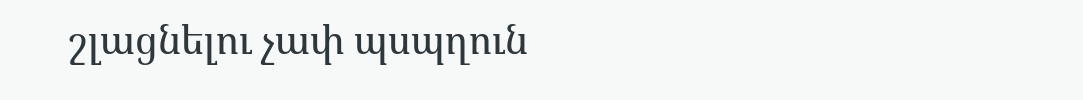շլացնելու չափ պսպղուն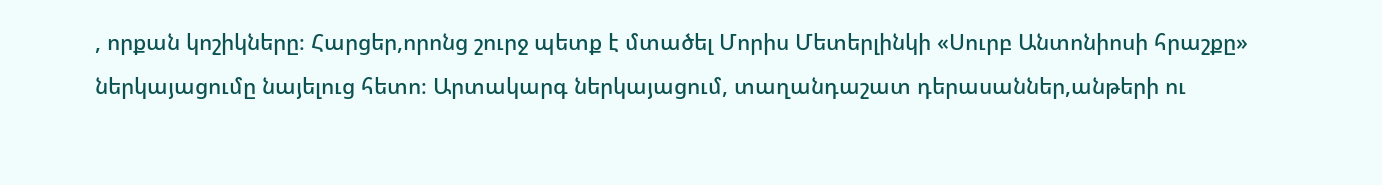, որքան կոշիկները։ Հարցեր,որոնց շուրջ պետք է մտածել Մորիս Մետերլինկի «Սուրբ Անտոնիոսի հրաշքը» ներկայացումը նայելուց հետո։ Արտակարգ ներկայացում, տաղանդաշատ դերասաններ,անթերի ու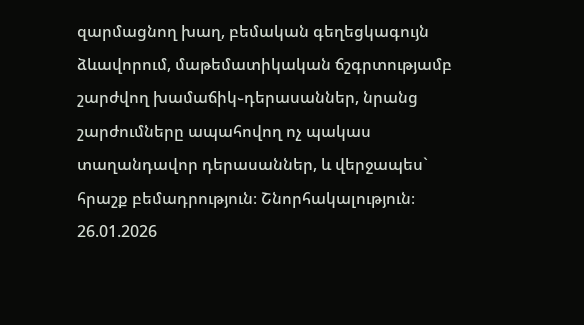զարմացնող խաղ, բեմական գեղեցկագույն ձևավորում, մաթեմատիկական ճշգրտությամբ շարժվող խամաճիկ֊դերասաններ, նրանց շարժումները ապահովող ոչ պակաս տաղանդավոր դերասաններ, և վերջապես` հրաշք բեմադրություն։ Շնորհակալություն։
26.01.2026